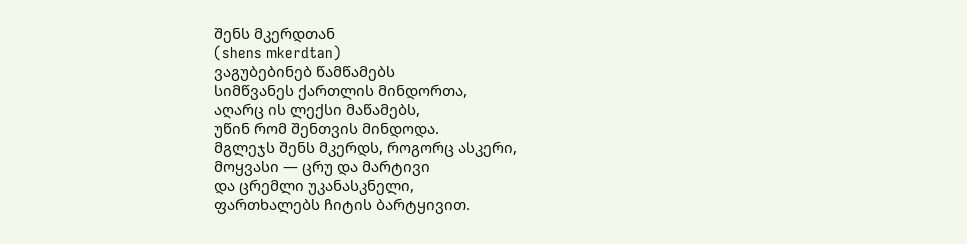შენს მკერდთან
(shens mkerdtan)
ვაგუბებინებ წამწამებს
სიმწვანეს ქართლის მინდორთა,
აღარც ის ლექსი მაწამებს,
უწინ რომ შენთვის მინდოდა.
მგლეჯს შენს მკერდს, როგორც ასკერი,
მოყვასი — ცრუ და მარტივი
და ცრემლი უკანასკნელი,
ფართხალებს ჩიტის ბარტყივით.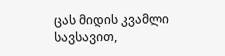ცას მიდის კვამლი სავსავით,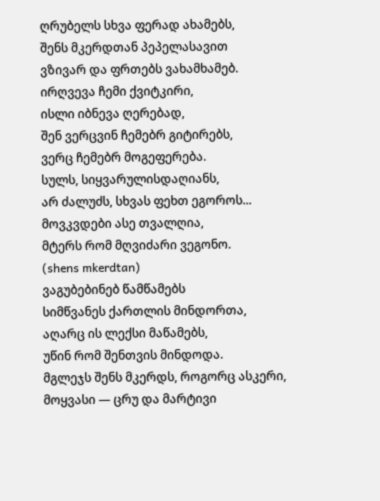ღრუბელს სხვა ფერად ახამებს,
შენს მკერდთან პეპელასავით
ვზივარ და ფრთებს ვახამხამებ.
ირღვევა ჩემი ქვიტკირი,
ისლი იბნევა ღერებად,
შენ ვერცვინ ჩემებრ გიტირებს,
ვერც ჩემებრ მოგეფერება.
სულს, სიყვარულისდაღიანს,
არ ძალუძს, სხვას ფეხთ ეგოროს...
მოვკვდები ასე თვალღია,
მტერს რომ მღვიძარი ვეგონო.
(shens mkerdtan)
ვაგუბებინებ წამწამებს
სიმწვანეს ქართლის მინდორთა,
აღარც ის ლექსი მაწამებს,
უწინ რომ შენთვის მინდოდა.
მგლეჯს შენს მკერდს, როგორც ასკერი,
მოყვასი — ცრუ და მარტივი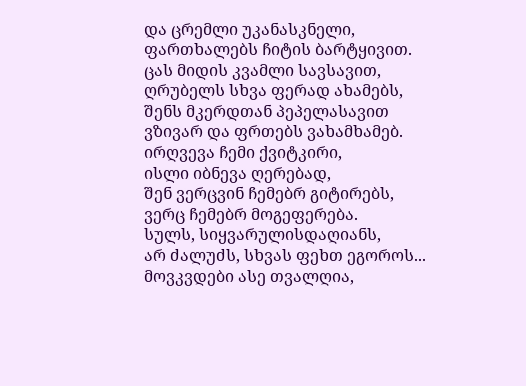და ცრემლი უკანასკნელი,
ფართხალებს ჩიტის ბარტყივით.
ცას მიდის კვამლი სავსავით,
ღრუბელს სხვა ფერად ახამებს,
შენს მკერდთან პეპელასავით
ვზივარ და ფრთებს ვახამხამებ.
ირღვევა ჩემი ქვიტკირი,
ისლი იბნევა ღერებად,
შენ ვერცვინ ჩემებრ გიტირებს,
ვერც ჩემებრ მოგეფერება.
სულს, სიყვარულისდაღიანს,
არ ძალუძს, სხვას ფეხთ ეგოროს...
მოვკვდები ასე თვალღია,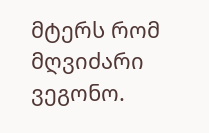მტერს რომ მღვიძარი ვეგონო.